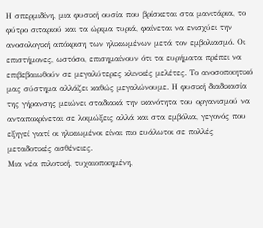Η σπερμιδίνη, μια φυσική ουσία που βρίσκεται στα μανιτάρια, το φύτρο σιταριού και τα ώριμα τυριά, φαίνεται να ενισχύει την ανοσολογική απόκριση των ηλικιωμένων μετά τον εμβολιασμό. Οι επιστήμονες, ωστόσο, επισημαίνουν ότι τα ευρήματα πρέπει να επιβεβαιωθούν σε μεγαλύτερες κλινικές μελέτες. Το ανοσοποιητικό μας σύστημα αλλάζει καθώς μεγαλώνουμε. Η φυσική διαδικασία της γήρανσης μειώνει σταδιακά την ικανότητα του οργανισμού να ανταποκρίνεται σε λοιμώξεις αλλά και στα εμβόλια, γεγονός που εξηγεί γιατί οι ηλικιωμένοι είναι πιο ευάλωτοι σε πολλές μεταδοτικές ασθένειες.
Μια νέα πιλοτική, τυχαιοποιημένη,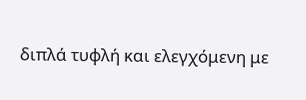διπλά τυφλή και ελεγχόμενη με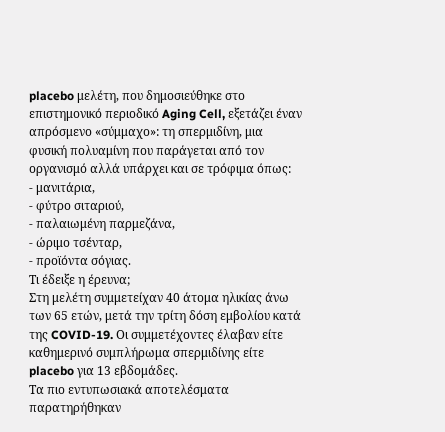placebo μελέτη, που δημοσιεύθηκε στο επιστημονικό περιοδικό Aging Cell, εξετάζει έναν απρόσμενο «σύμμαχο»: τη σπερμιδίνη, μια φυσική πολυαμίνη που παράγεται από τον οργανισμό αλλά υπάρχει και σε τρόφιμα όπως:
- μανιτάρια,
- φύτρο σιταριού,
- παλαιωμένη παρμεζάνα,
- ώριμο τσένταρ,
- προϊόντα σόγιας.
Τι έδειξε η έρευνα;
Στη μελέτη συμμετείχαν 40 άτομα ηλικίας άνω των 65 ετών, μετά την τρίτη δόση εμβολίου κατά της COVID-19. Οι συμμετέχοντες έλαβαν είτε καθημερινό συμπλήρωμα σπερμιδίνης είτε placebo για 13 εβδομάδες.
Τα πιο εντυπωσιακά αποτελέσματα παρατηρήθηκαν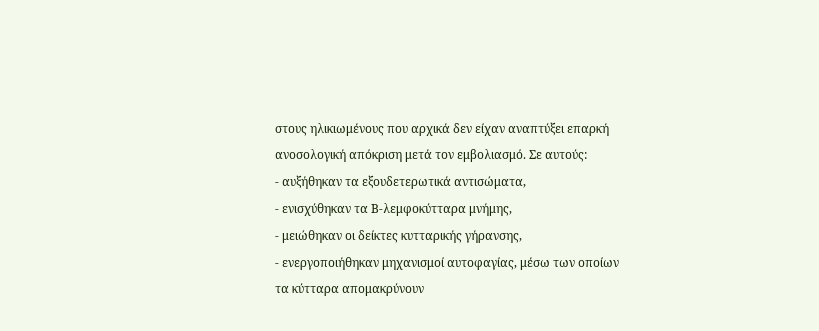στους ηλικιωμένους που αρχικά δεν είχαν αναπτύξει επαρκή ανοσολογική απόκριση μετά τον εμβολιασμό. Σε αυτούς:
- αυξήθηκαν τα εξουδετερωτικά αντισώματα,
- ενισχύθηκαν τα Β-λεμφοκύτταρα μνήμης,
- μειώθηκαν οι δείκτες κυτταρικής γήρανσης,
- ενεργοποιήθηκαν μηχανισμοί αυτοφαγίας, μέσω των οποίων τα κύτταρα απομακρύνουν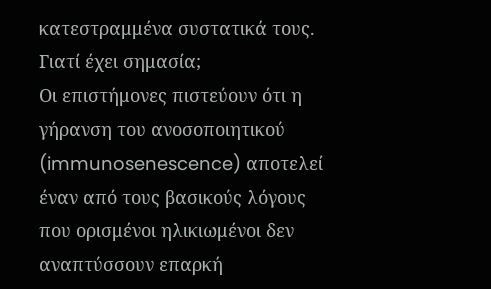κατεστραμμένα συστατικά τους.
Γιατί έχει σημασία;
Οι επιστήμονες πιστεύουν ότι η γήρανση του ανοσοποιητικού (immunosenescence) αποτελεί έναν από τους βασικούς λόγους που ορισμένοι ηλικιωμένοι δεν αναπτύσσουν επαρκή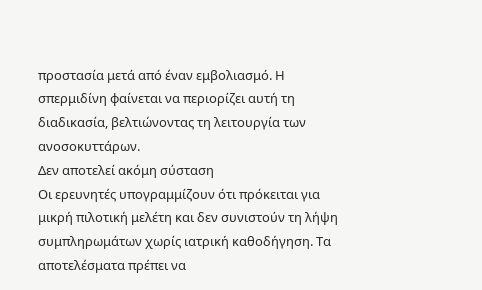προστασία μετά από έναν εμβολιασμό. Η σπερμιδίνη φαίνεται να περιορίζει αυτή τη διαδικασία, βελτιώνοντας τη λειτουργία των ανοσοκυττάρων.
Δεν αποτελεί ακόμη σύσταση
Οι ερευνητές υπογραμμίζουν ότι πρόκειται για μικρή πιλοτική μελέτη και δεν συνιστούν τη λήψη συμπληρωμάτων χωρίς ιατρική καθοδήγηση. Τα αποτελέσματα πρέπει να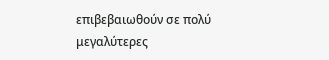επιβεβαιωθούν σε πολύ μεγαλύτερες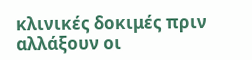κλινικές δοκιμές πριν αλλάξουν οι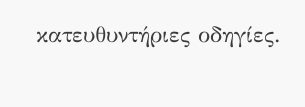κατευθυντήριες οδηγίες.